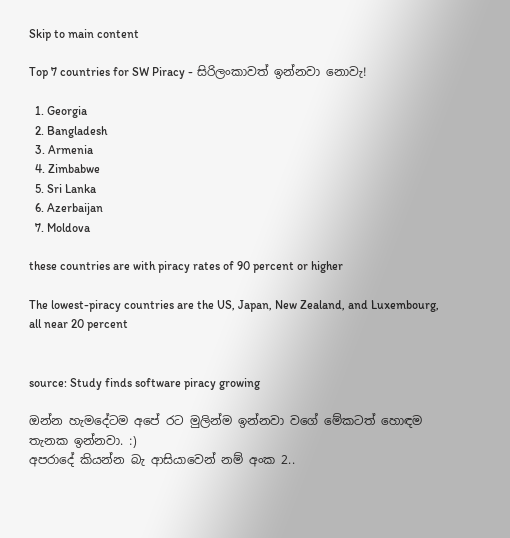Skip to main content

Top 7 countries for SW Piracy - සිරිලංකාවත් ඉන්නවා නොවැ!

  1. Georgia
  2. Bangladesh
  3. Armenia
  4. Zimbabwe
  5. Sri Lanka
  6. Azerbaijan
  7. Moldova

these countries are with piracy rates of 90 percent or higher

The lowest-piracy countries are the US, Japan, New Zealand, and Luxembourg, all near 20 percent


source: Study finds software piracy growing

ඔන්න හැමදේටම අපේ රට මුලින්ම ඉන්නවා වගේ මේකටත් හොඳම තැනක ඉන්නවා. :)
අපරාදේ කියන්න බැ ආසියාවෙන් නම් අංක 2..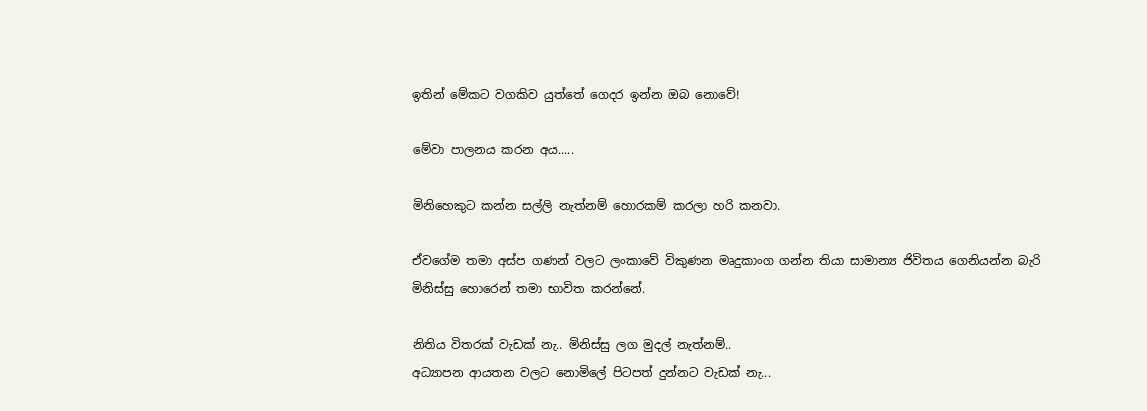ඉතින් මේකට වගකිව යුත්තේ ගෙදර ඉන්න ඔබ නොවේ!

මේවා පාලනය කරන අය.....

මිනිහෙකුට කන්න සල්ලි නැත්නම් හොරකම් කරලා හරි කනවා.

ඒවගේම තමා අස්ප ගණන් වලට ලංකාවේ විකුණන මෘදුකාංග ගන්න තියා සාමාන්‍ය ජිවිතය ගෙනියන්න බැරි මිනිස්සු හොරෙන් තමා භාවිත කරන්නේ.

නිතිය විතරක් වැඩක් නැ.. මිනිස්සු ලග මුදල් නැත්නම්..
අධ්‍යාපන ආයතන වලට නොමිලේ පිටපත් දුන්නට වැඩක් නැ...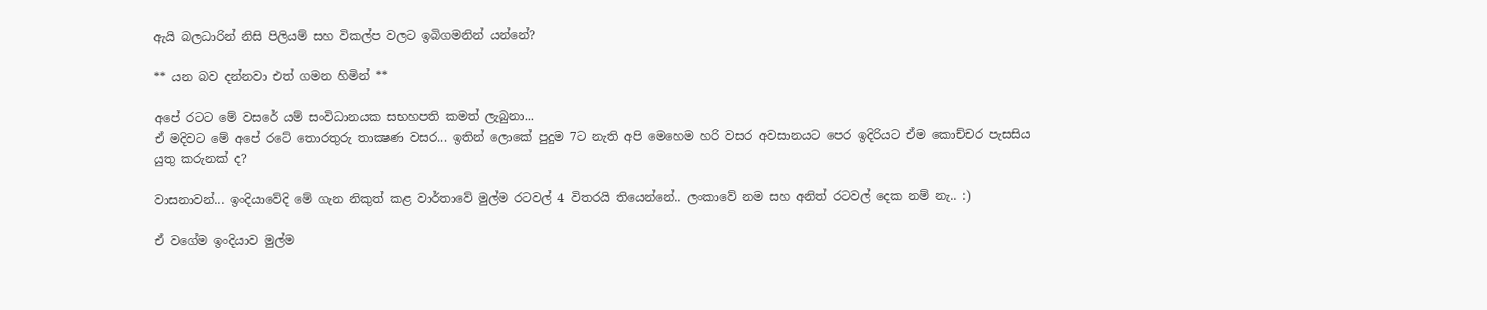ඇයි බලධාරින් නිසි පිලියම් සහ විකල්ප වලට ඉබිගමනින් යන්නේ?

** යන බව දන්නවා එත් ගමන හිමින් **

අපේ රටට මේ වසරේ යම් සංවිධානයක සභහපති කමත් ලැබුනා...
ඒ මදිවට මේ අපේ රටේ තොරතුරු තාක්‍ෂණ වසර... ඉතින් ලොකේ පුදුම 7ට නැති අපි මෙහෙම හරි වසර අවසානයට පෙර ඉදිරියට ඒම කොච්චර පැසසිය යුතු කරුනක් ද?

වාසනාවන්... ඉංදියාවේදි මේ ගැන නිකුත් කළ වාර්තාවේ මුල්ම රටවල් 4 විතරයි තියෙන්නේ.. ලංකාවේ නම සහ අනිත් රටවල් දෙක නම් නැ.. :)

ඒ වගේම ඉංදියාව මුල්ම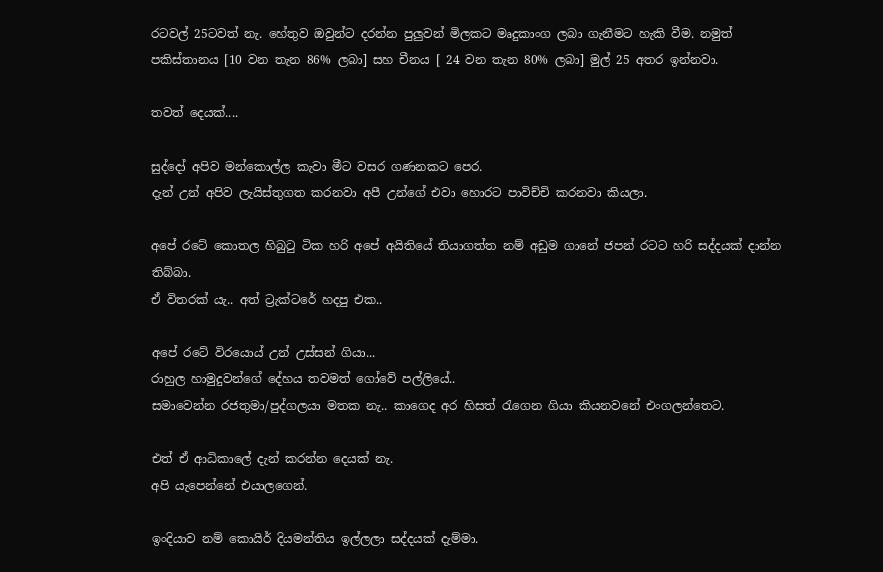රටවල් 25ටවත් නැ. හේතුව ඔවුන්ට දරන්න පුලුවන් මිලකට මෘදුකාංග ලබා ගැනීමට හැකි වීම. නමුත් පකිස්තානය [10 වන තැන 86% ලබා] සහ චීනය [ 24 වන තැන 80% ලබා] මුල් 25 අතර ඉන්නවා.

තවත් දෙයක්....

සුද්දෝ අපිව මන්කොල්ල කැවා මීට වසර ගණනකට පෙර.
දැන් උන් අපිව ලැයිස්තුගත කරනවා අපී උන්ගේ එවා හොරට පාවිච්චි කරනවා කියලා.

අපේ රටේ කොතල හිබුටු ටික හරි අපේ අයිතියේ තියාගත්ත නම් අඩුම ගානේ ජපන් රටට හරි සද්දයක් දාන්න තිබ්බා.
ඒ විතරක් යැ.. අත් ට්‍රැක්ටරේ හදපු එක..

අපේ රටේ විරයොය් උන් උස්සන් ගියා...
රාහුල හාමුදුවන්ගේ දේහය තවමත් ගෝවේ පල්ලියේ..
සමාවෙන්න රජතුමා/පුද්ගලයා මතක නැ.. කාගෙද අර හිසත් රැගෙන ගියා කියනවනේ එංගලන්තෙට.

එත් ඒ ආධිකාලේ දැන් කරන්න දෙයක් නැ.
අපි යැපෙන්නේ එයාලගෙන්.

ඉංදියාව නම් කොයිර් දියමන්තිය ඉල්ලලා සද්දයක් දැම්මා.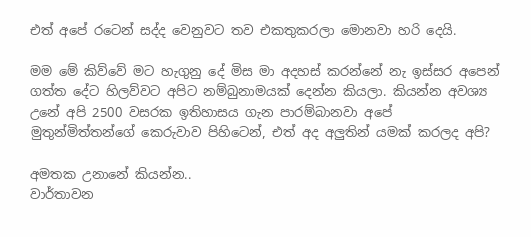එත් අපේ රටෙන් සද්ද වෙනුවට තව එකතුකරලා මොනවා හරි දෙයි.

මම මේ කිව්වේ මට හැගුනු දේ මිස මා අදහස් කරන්නේ නැ ඉස්සර අපෙන් ගත්ත දේට හිලව්වට අපිට නම්බුනාමයක් දෙන්න කියලා. කියන්න අවශ්‍ය උනේ අපි 2500 වසරක ඉතිහාසය ගැන පාරම්බානවා අපේ මුතුන්මිත්තන්ගේ කෙරුවාව පිහිටෙන්, එත් අද අලුතින් යමක් කරලද අපි?

අමතක උනානේ කියන්න..
වාර්තාවන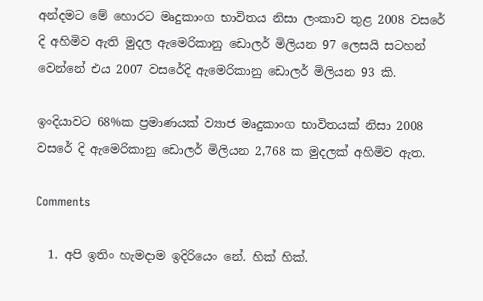අන්දමට මේ හොරට මෘදුකාංග භාවිතය නිසා ලංකාව තුළ 2008 වසරේ දි අහිමිව ඇති මුදල ඇමෙරිකානු ඩොලර් මිලියන 97 ලෙසයි සටහන් වෙන්නේ එය 2007 වසරේදි ඇමෙරිකානු ඩොලර් මිලියන 93 කි.

ඉංදියාවට 68%ක ප්‍රමාණයක් ව්‍යාජ මෘදුකාංග භාවිතයක් නිසා 2008 වසරේ දි ඇමෙරිකානු ඩොලර් මිලියන 2,768 ක මුදලක් අහිමිව ඇත.

Comments

  1. අපි ඉතිං හැමදාම ඉදිරියෙං නේ. හික් හික්.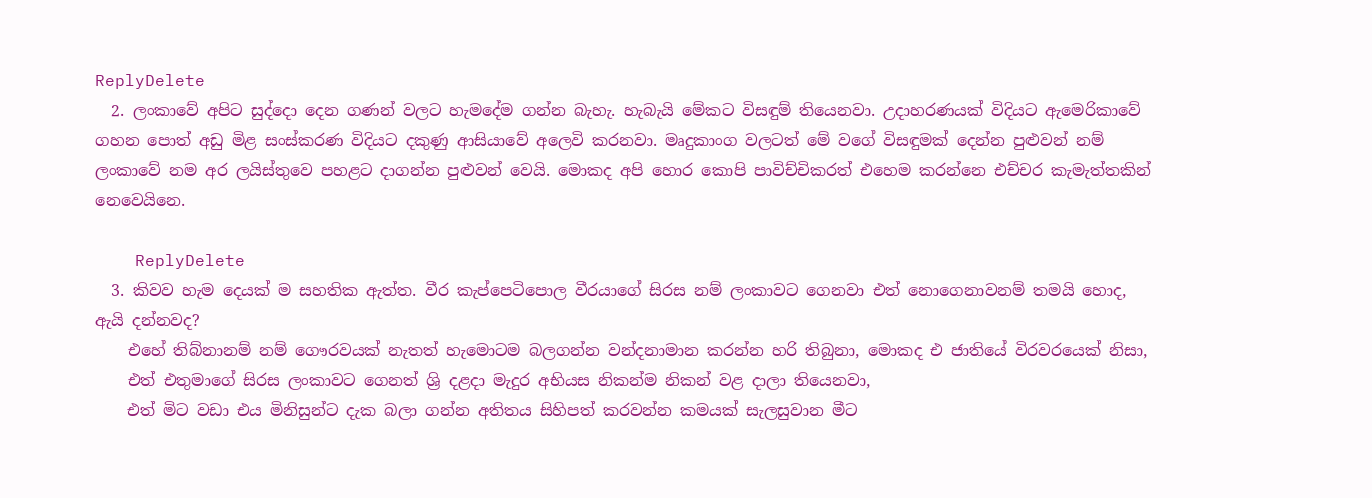ReplyDelete
  2. ලංකාවේ අපිට සුද්දො දෙන ගණන් වලට හැමදේම ගන්න බැහැ. හැබැයි මේකට විසඳුම් තියෙනවා. උදාහරණයක් විදියට ඇමෙරිකාවේ ගහන පොත් අඩු මිළ සංස්කරණ විදියට දකුණු ආසියාවේ අලෙවි කරනවා. මෘදුකාංග වලටත් මේ වගේ විසඳුමක් දෙන්න පුළුවන් නම් ලංකාවේ නම අර ලයිස්තුවෙ පහළට දාගන්න පුළුවන් වෙයි. මොකද අපි හොර කොපි පාවිච්චිකරත් එහෙම කරන්නෙ එච්චර කැමැත්තකින් නෙවෙයිනෙ.

    ReplyDelete
  3. කිවව හැම දෙයක් ම සහතික ඇත්ත. වීර කැප්පෙටිපොල වීරයාගේ සිරස නම් ලංකාවට ගෙනවා එත් නොගෙනාවනම් තමයි හොද, ඇයි දන්නවද?
    එහේ තිබ්නානම් නම් ගෞරවයක් නැතත් හැමොටම බලගන්න වන්දනාමාන කරන්න හරි තිබුනා, මොකද එ ජාතියේ විරවරයෙක් නිසා,
    එත් එතුමාගේ සිරස ලංකාවට ගෙනත් ශ්‍රි දළදා මැදුර අභියස නිකන්ම නිකන් වළ දාලා තියෙනවා,
    එත් මිට වඩා එය මිනිසුන්ට දැක බලා ගන්න අතිතය සිහිපත් කරවන්න කමයක් සැලසුවාන මීට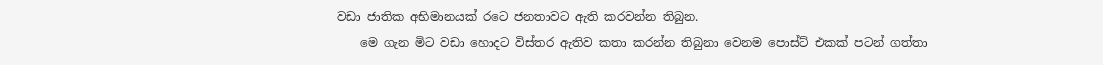වඩා ජාතික අභිමානයක් රටෙ ජනතාවට ඇති කරවන්න තිබුන.
    මෙ ගැන මිට වඩා හොදට විස්තර ඇතිව කතා කරන්න තිබුනා වෙනම පොස්ට් එකක් පටන් ගත්තා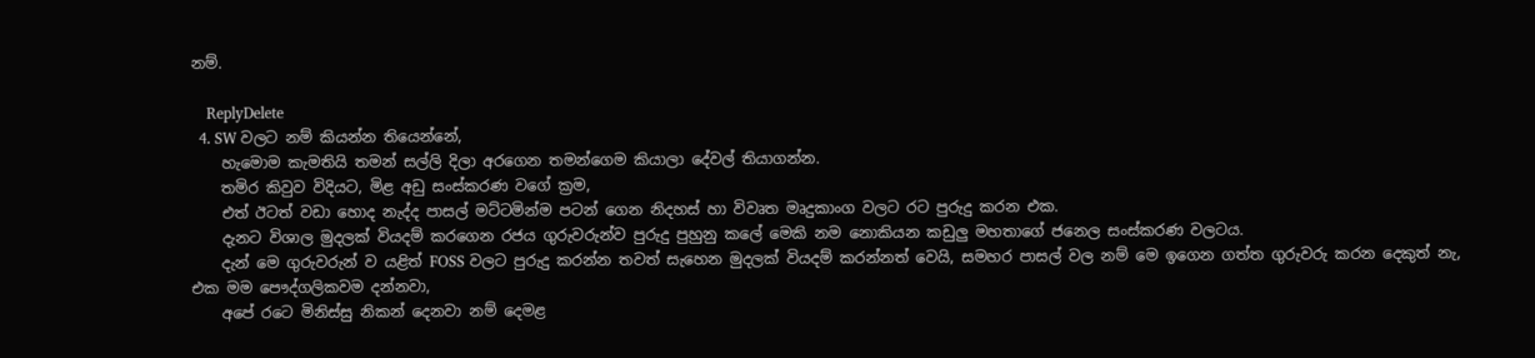නම්.

    ReplyDelete
  4. SW වලට නම් කියන්න තියෙන්නේ,
    හැමොම කැමතියි තමන් සල්ලි දිලා අරගෙන තමන්ගෙම කියාලා දේවල් තියාගන්න.
    තමිර කිවුව විදියට, මිළ අඩු සංස්කරණ වගේ ක්‍රම,
    එත් ඊටත් වඩා හොද නැද්ද පාසල් මට්ටමින්ම පටන් ගෙන නිදහස් හා විවෘත මෘදුකාංග වලට රට පුරුදු කරන එක.
    දැනට විශාල මුදලක් වියදම් කරගෙන රජය ගුරුවරුන්ව පුරුදු පුහුනු කලේ මෙකි නම නොකියන කඩුලු මහතාගේ ජනෙල සංස්කරණ වලටය.
    දැන් මෙ ගුරුවරුන් ව යළිත් FOSS වලට පුරුදු කරන්න තවත් සැහෙන මුදලක් වියදම් කරන්නත් වෙයි, සමහර පාසල් වල නම් මෙ ඉගෙන ගත්ත ගුරුවරු කරන දෙකුත් නැ, එක මම පෞද්ගලිකවම දන්නවා,
    අපේ රටෙ මිනිස්සු නිකන් දෙනවා නම් දෙමළ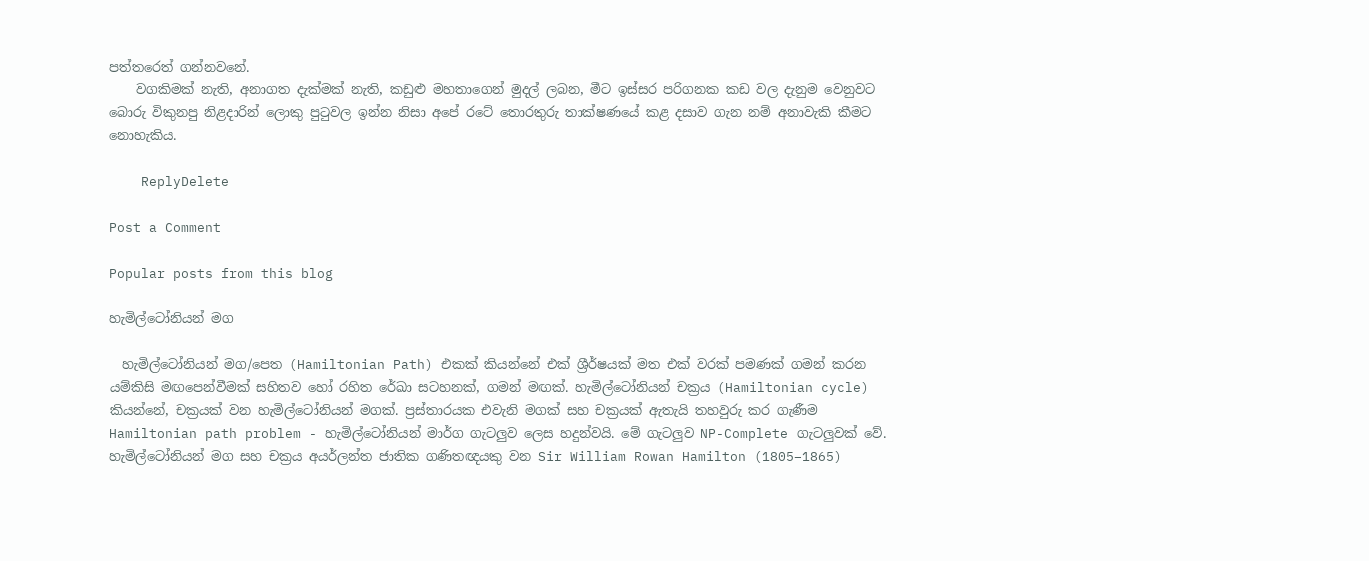පත්තරෙත් ගන්නවනේ.
    වගකිමක් නැති, අනාගත දැක්මක් නැති, කඩුළු මහතාගෙන් මුදල් ලබන, මීට ඉස්සර පරිගනක කඩ වල දැනුම වෙනුවට බොරු විකුනපු නිළදාරින් ලොකු පුටුවල ඉන්න නිසා අපේ රටේ තොරතුරු තාක්ෂණයේ කළ දසාව ගැන නම් අනාවැකි කීමට නොහැකිය.

    ReplyDelete

Post a Comment

Popular posts from this blog

හැමිල්ටෝනියන් මග

  හැමිල්ටෝනියන් මග/පෙත (Hamiltonian Path) එකක් කියන්නේ එක් ශ්‍රීර්ෂයක් මත එක් වරක් පමණක් ගමන් කරන යම්කිසි මඟපෙන්වීමක් සහිතව හෝ රහිත රේඛා සටහනක්, ගමන් මඟක්. හැමිල්ටෝනියන් චක්‍රය (Hamiltonian cycle) කියන්නේ, චක්‍රයක් වන හැමිල්ටෝනියන් මගක්. ප්‍රස්තාරයක එවැනි මගක් සහ චක්‍රයක් ඇතැයි තහවුරු කර ගැණීම  Hamiltonian path problem - හැමිල්ටෝනියන් මාර්ග ගැටලුව ලෙස හදුන්වයි. මේ ගැටලුව NP-Complete ගැටලුවක් වේ. හැමිල්ටෝනියන් මග සහ චක්‍රය අයර්ලන්ත ජාතික ගණිතඥයකු වන Sir William Rowan Hamilton (1805–1865)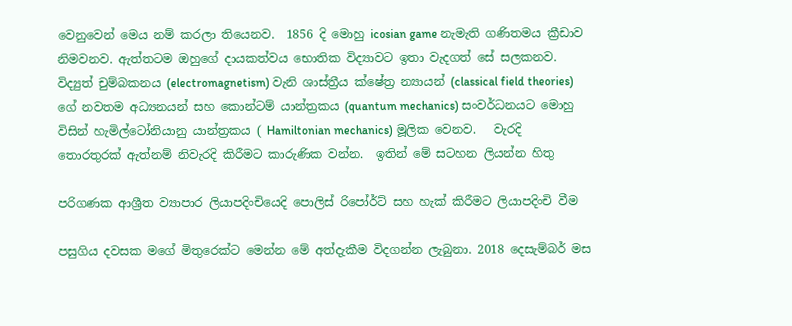වෙනුවෙන් මෙය නම් කරලා තියෙනව.  1856 දි මොහු icosian game නැමැති ගණිතමය ක්‍රීඩාව නිමවනව. ඇත්තටම ඔහුගේ දායකත්වය භොතික විද්‍යාවට ඉතා වැදගත් සේ සලකනව. විද්‍යුත් චුම්බකනය (electromagnetism) වැනි ශාස්ත්‍රීය ක්ෂේත්‍ර න්‍යායන් (classical field theories) ගේ නවතම අධ්‍යනයන් සහ කොන්ටම් යාන්ත්‍රකය (quantum mechanics) සංවර්ධනයට මොහු විසින් හැමිල්ටෝනියානු යාන්ත්‍රකය ( Hamiltonian mechanics) මූලික වෙනව.   වැරදි තොරතුරක් ඇත්නම් නිවැරදි කිරීමට කාරුණික වන්න.  ඉතින් මේ සටහන ලියන්න හිතු

පරිගණක ආශ්‍රීත ව්‍යාපාර ලියාපදිංචියෙදි පොලිස් රිපෝර්ට් සහ හැක් කිරීමට ලියාපදිංචි වීම

පසුගිය දවසක මගේ මිතුරෙක්ට මෙන්න මේ අත්දැකීම විදගන්න ලැබුනා. 2018 දෙසැම්බර් මස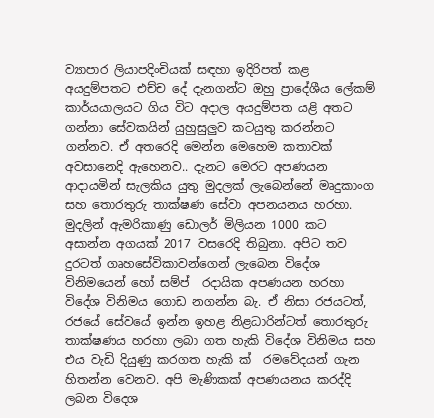ව්‍යාපාර ලියාපදිංචියක් සඳහා ඉදිරිපත් කළ අයදුම්පතට එච්ච දේ දැනගන්ට ඔහු ප්‍රාදේශීය ලේකම් කාර්යයාලයට ගිය විට අදාල අයදුම්පත යළි අතට ගන්නා සේවකයින් යුහුසුලුව කටයුතු කරන්නට ගන්නව. ඒ අතරෙදි මෙන්න මෙහෙම කතාවක් අවසානෙදි ඇහෙනව.. දැනට මෙරට අපණයන ආදායමින් සැලකිය යුතු මුදලක් ලැබෙන්නේ මෘදුකාංග සහ තොරතුරු තාක්ෂණ සේවා අපනයනය හරහා. මුදලින් ඇමරිකාණු ඩොලර් මිලියන 1000 කට අසාන්න අගයක් 2017 වසරෙදි තිබුනා. අපිට තව දුරටත් ගෘහසේවිකාවන්ගෙන් ලැබෙන විදේශ විනිමයෙන් හෝ සම්ප් ‍ රදායික අපණයන හරහා විදේශ විනිමය ගොඩ නගන්න බැ. ඒ නිසා රජයටත්, රජයේ සේවයේ ඉන්න ඉහළ නිළධාරින්ටත් තොරතුරු තාක්ෂණය හරහා ලබා ගත හැකි විදේශ විනිමය සහ එය වැඩි දියුණු කරගත හැකි ක් ‍ රමවේදයන් ගැන හිතන්න වෙනව. අපි මැණිකක් අපණයනය කරද්දි ලබන විදෙශ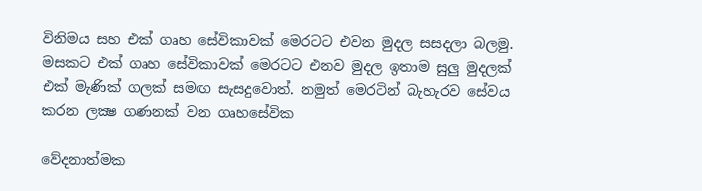විනිමය සහ එක් ගෘහ සේවිකාවක් මෙරටට එවන මුදල සසදලා බලමු. මසකට එක් ගෘහ සේවිකාවක් මෙරටට එනව මුදල ඉතාම සුලු මුදලක් එක් මැණික් ගලක් සමඟ සැසදුවොත්. නමුත් මෙරටින් බැහැරව සේවය කරන ලක්‍ෂ ගණනක් වන ගෘහසේවික

වේදනාත්මක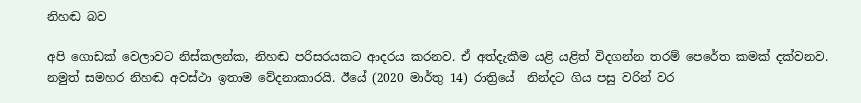නිහඬ බව

අපි ගොඩක් වෙලාවට නිස්කලන්ක, නිහඬ පරිසරයකට ආදරය කරනව. ඒ අත්දැකීම යළි යළිත් විදගන්න තරම් පෙරේත කමක් දක්වනව. නමුත් සමහර නිහඬ අවස්ථා ඉතාම වේදනාකාරයි. ඊයේ (2020 මාර්තු 14) රාත්‍රියේ  නින්දට ගිය පසු වරින් වර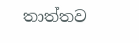තාත්තව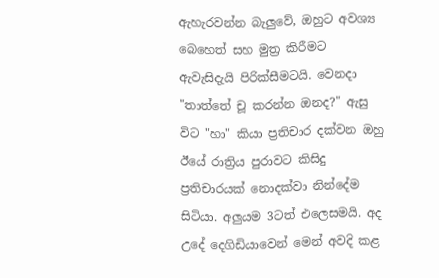ඇහැරවන්න බැලුවේ, ඔහුට අවශ්‍ය බෙහෙත් සහ මුත්‍ර කිරීමට ඇවැසිදැයි පිරික්සීමටයි. වෙනදා "තාත්තේ චූ කරන්න ඔනද?" ඇසු විට "හා" කියා ප්‍රතිචාර දක්වන ඔහු ඊයේ රාත්‍රිය පුරාවට කිසිදු ප්‍රතිචාරයක් නොදක්වා නින්දේම සිටියා. අලුයම 3ටත් එලෙසමයි. අද උදේ දෙගිඩියාවෙන් මෙන් අවදි කළ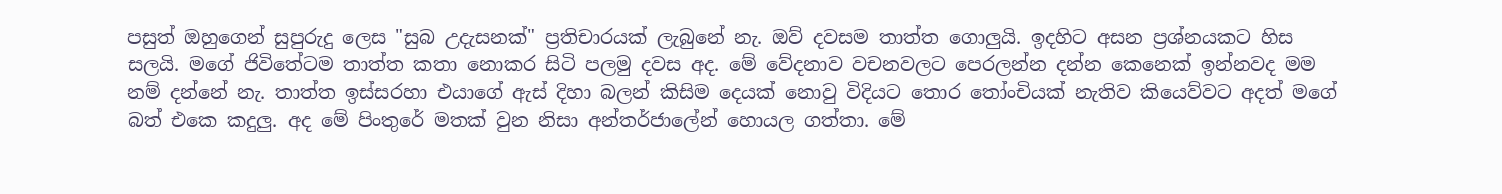පසුත් ඔහුගෙන් සුපුරුදු ලෙස "සුබ උදැසනක්" ප්‍රතිචාරයක් ලැබුනේ නැ. ඔව් දවසම තාත්ත ගොලුයි. ඉදහිට අසන ප්‍රශ්නයකට හිස සලයි. මගේ ජිවිතේටම තාත්ත කතා නොකර සිටි පලමු දවස අද. මේ වේදනාව වචනවලට පෙරලන්න දන්න කෙනෙක් ඉන්නවද මම නම් දන්නේ නැ. තාත්ත ඉස්සරහා එයාගේ ඇස් දිහා බලන් කිසිම දෙයක් නොවු විදියට තොර තෝංචියක් නැතිව කියෙව්වට අදත් මගේ බත් එකෙ කදුලු. අද මේ පිංතුරේ මතක් වුන නිසා අන්තර්ජාලේන් හොයල ගත්තා. මේ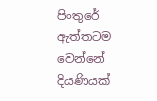පිංතුරේ ඇත්තටම වෙන්නේ දියණියක්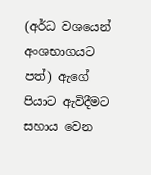(අර්ධ වශයෙන් අංශභාගයට පත්) ඇගේ පියාට ඇවිදීමට සහාය වෙන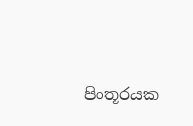පිංතූරයක